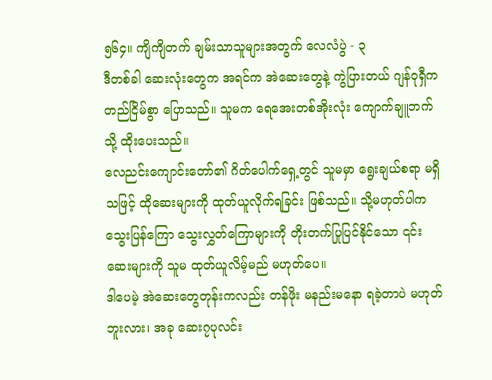၅၆၄။ ကျိကျိတက် ချမ်းသာသူများအတွက် လေလံပွဲ - ၃
ဒီတစ်ခါ ဆေးလုံးတွေက အရင်က အဲဆေးတွေနဲ့ ကွဲပြားတယ် ဂျန်ဝုရှီက တည်ငြိမ်စွာ ပြောသည်။ သူမက ရေအေးတစ်အိုးလုံး ကျောက်ချူဘက်သို့ ထိုးပေးသည်။
လေညင်းကျောင်းတော်၏ ဂိတ်ပေါက်ရှေ့တွင် သူမမှာ ရွေးချယ်စရာ မရှိသဖြင့် ထိုဆေးများကို ထုတ်ယူလိုက်ရခြင်း ဖြစ်သည်။ သို့မဟုတ်ပါက သွေးပြန်ကြော သွေးလွှတ်ကြောများကို တိုးတက်ပြုပြင်နိုင်သော ၎င်းဆေးများကို သူမ ထုတ်ယူလိမ့်မည် မဟုတ်ပေ။
ဒါပေမဲ့ အဲဆေးတွေတုန်းကလည်း တန်ဖိုး မနည်းမနော ရခဲ့တာပဲ မဟုတ်ဘူးလား၊ အခု ဆေး၇ပုလင်း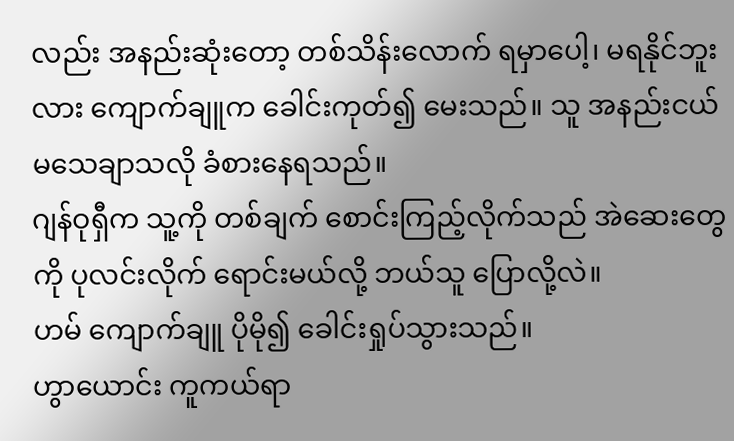လည်း အနည်းဆုံးတော့ တစ်သိန်းလောက် ရမှာပေါ့၊ မရနိုင်ဘူးလား ကျောက်ချူက ခေါင်းကုတ်၍ မေးသည်။ သူ အနည်းငယ် မသေချာသလို ခံစားနေရသည်။
ဂျန်ဝုရှီက သူ့ကို တစ်ချက် စောင်းကြည့်လိုက်သည် အဲဆေးတွေကို ပုလင်းလိုက် ရောင်းမယ်လို့ ဘယ်သူ ပြောလို့လဲ။
ဟမ် ကျောက်ချူ ပိုမို၍ ခေါင်းရှုပ်သွားသည်။
ဟွာယောင်း ကူကယ်ရာ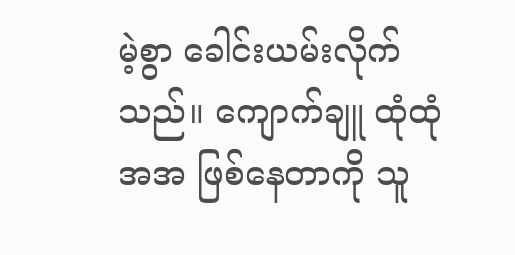မဲ့စွာ ခေါင်းယမ်းလိုက်သည်။ ကျောက်ချူ ထုံထုံအအ ဖြစ်နေတာကို သူ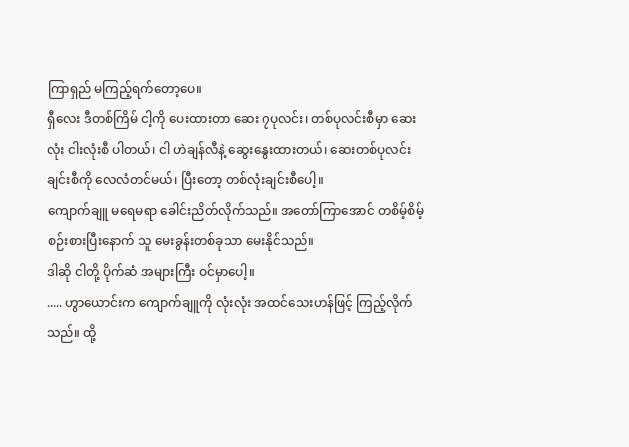ကြာရှည် မကြည့်ရက်တော့ပေ။
ရှီလေး ဒီတစ်ကြိမ် ငါ့ကို ပေးထားတာ ဆေး ၇ပုလင်း၊ တစ်ပုလင်းစီမှာ ဆေးလုံး ငါးလုံးစီ ပါတယ်၊ ငါ ဟဲချန်လီနဲ့ ဆွေးနွေးထားတယ်၊ ဆေးတစ်ပုလင်းချင်းစီကို လေလံတင်မယ်၊ ပြီးတော့ တစ်လုံးချင်းစီပေါ့။
ကျောက်ချူ မရေမရာ ခေါင်းညိတ်လိုက်သည်။ အတော်ကြာအောင် တစိမ့်စိမ့် စဉ်းစားပြီးနောက် သူ မေးခွန်းတစ်ခုသာ မေးနိုင်သည်။
ဒါဆို ငါတို့ ပိုက်ဆံ အများကြီး ဝင်မှာပေါ့။
..... ဟွာယောင်းက ကျောက်ချူကို လုံးလုံး အထင်သေးဟန်ဖြင့် ကြည့်လိုက်သည်။ ထို့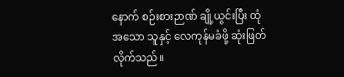နောက် စဉ်းစားဉာဏ် ချို့ယွင်းပြီး ထုံအသော သူနှင့် လေကုန်မခံဖို့ ဆုံးဖြတ်လိုက်သည်။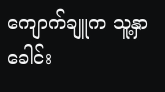ကျောက်ချူက သူ့နှာခေါင်း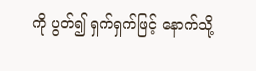ကို ပွတ်၍ ရှက်ရှက်ဖြင့် နောက်သို့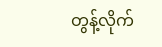တွန့်လိုက်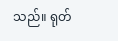သည်။ ရုတ်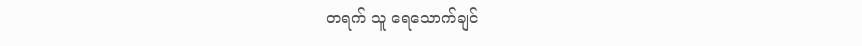တရက် သူ ရေသောက်ချင်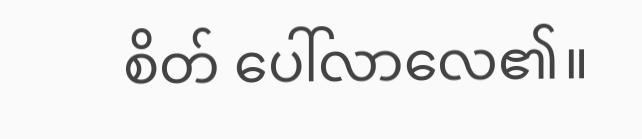စိတ် ပေါ်လာလေ၏။